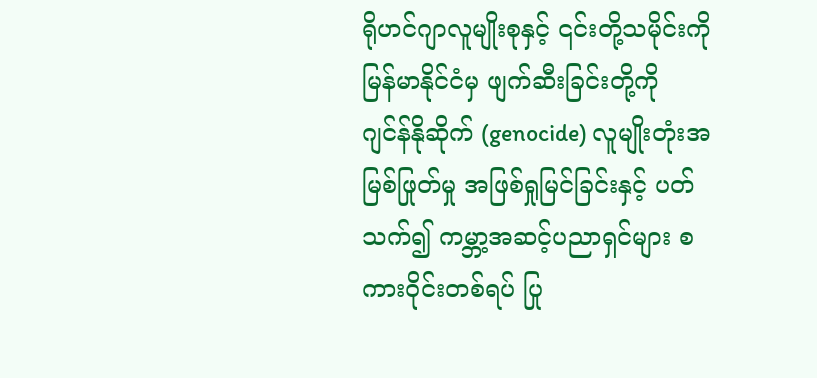ရိုဟင်ဂျာလူမျိုးစုနှင့် ၎င်းတို့သမိုင်းကို မြန်မာနိုင်ငံမှ ဖျက်ဆီးခြင်းတို့ကို ဂျင်န်နိုဆိုက် (genocide) လူမျိုးတုံးအမြစ်ဖြုတ်မှု အဖြစ်ရှုမြင်ခြင်းနှင့် ပတ်သက်၍ ကမ္ဘာ့အဆင့်ပညာရှင်များ စကားဝိုင်းတစ်ရပ် ပြု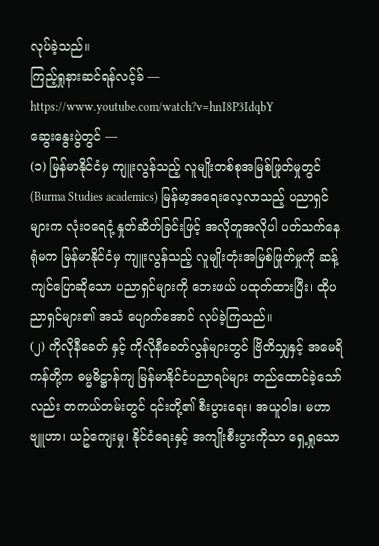လုပ်ခဲ့သည်။
ကြည့်ရှုနားဆင်ရန်လင့်ခ် — https://www.youtube.com/watch?v=hnI8P3IdqbY
ဆွေးနွေးပွဲတွင် —
(၁) မြန်မာနိုင်ငံမှ ကျူးလွန်သည့် လူမျိုးတစ်စုအမြစ်ဖြုတ်မှုတွင် (Burma Studies academics) မြန်မာ့အရေးလေ့လာသည့် ပညာရှင်များက လုံးဝရေငုံ့ နှုတ်ဆိတ်ခြင်းဖြင့် အလိုတူအလိုပါ ပတ်သက်နေရုံမက မြန်မာနိုင်ငံမှ ကျူးလွန်သည့် လူမျိုးတုံးအမြစ်ဖြုတ်မှုကို ဆန့်ကျင်ပြောဆိုသော ပညာရှင်များကို ဘေးဖယ် ပထုတ်ထားပြီး၊ ထိုပညာရှင်များ၏ အသံ ပျောက်အောင် လုပ်ခဲ့ကြသည်။
(၂) ကိုလိုနီခေတ် နှင့် ကိုလိုနီခေတ်လွန်များတွင် ဗြိတိသျှနှင့် အမေရိကန်တို့က ဓမ္မဓိဋ္ဌာန်ကျ မြန်မာနိုင်ငံပညာရပ်များ တည်ထောင်ခဲ့သော်လည်း တကယ်တမ်းတွင် ၎င်းတို့၏ စီးပွားရေး၊ အယူဝါဒ၊ မဟာဗျူဟာ၊ ယဥ်ကျေးမှု၊ နိုင်ငံရေးနှင့် အကျိုးစီးပွားကိုသာ ရှေ့ရှုသော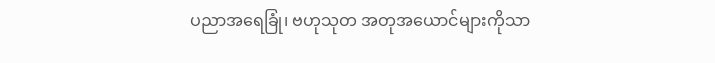ပညာအရေခြုံ၊ ဗဟုသုတ အတုအယောင်များကိုသာ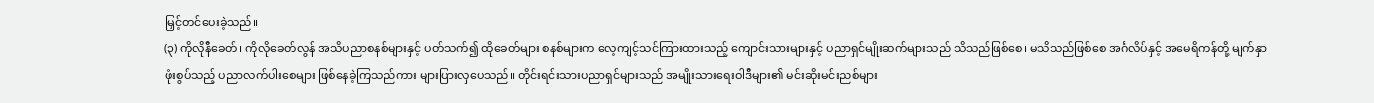မြှင့်တင်ပေးခဲ့သည်။
(၃) ကိုလိုနီခေတ်၊ ကိုလိုခေတ်လွန် အသိပညာစနစ်များနှင့် ပတ်သက်၍ ထိုခေတ်များ စနစ်များက လေ့ကျင့်သင်ကြားထားသည့် ကျောင်းသားများနှင့် ပညာရှင်မျိုးဆက်များသည် သိသည်ဖြစ်စေ၊ မသိသည်ဖြစ်စေ အင်္ဂလိပ်နှင့် အမေရိကန်တို့ မျက်နှာဖုံးစွပ်သည့် ပညာလက်ပါးစေများ ဖြစ်နေခဲ့ကြသည်ကား များပြားလှပေသည်။ တိုင်းရင်းသားပညာရှင်များသည် အမျိုးသားရေးဝါဒီများ၏ မင်းဆိုးမင်းညစ်များ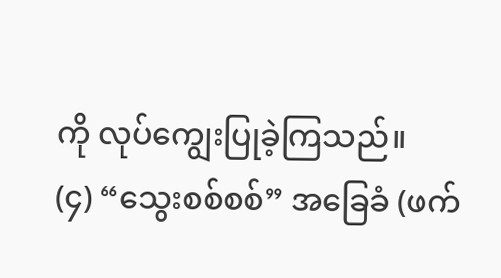ကို လုပ်ကျွေးပြုခဲ့ကြသည်။
(၄) “သွေးစစ်စစ်” အခြေခံ (ဖက်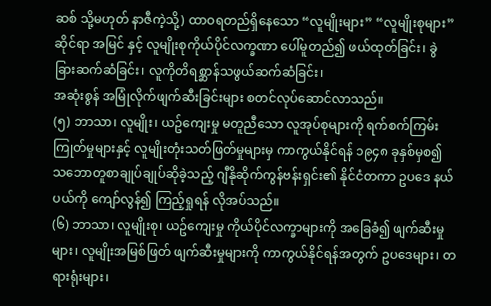ဆစ် သို့မဟုတ် နာဇီကဲ့သို့) ထာဝရတည်ရှိနေသော “လူမျိုးများ” “လူမျိုးစုများ” ဆိုင်ရာ အမြင် နှင့် လူမျိုးစုကိုယ်ပိုင်လက္ခဏာ ပေါ်မူတည်၍ ဖယ်ထုတ်ခြင်း၊ ခွဲခြားဆက်ဆံခြင်း၊ လူကိုတိရစ္ဆာန်သဖွယ်ဆက်ဆံခြင်း၊
အဆုံးစွန် အမြုံလိုက်ဖျက်ဆီးခြင်းများ စတင်လုပ်ဆောင်လာသည်။
(၅) ဘာသာ၊ လူမျိုး၊ ယဥ်ကျေးမှု မတူညီသော လူအုပ်စုများကို ရက်စက်ကြမ်းကြုတ်မှုများနှင့် လူမျိုးတုံးသတ်ဖြတ်မှုများမှ ကာကွယ်နိုင်ရန် ၁၉၄၈ ခုနှစ်မှစ၍ သဘောတူစာချုပ်ချုပ်ဆိုခဲ့သည့် ဂျီနိုဆိုက်ကွန်ဗန်းရှင်း၏ နိုင်ငံတကာ ဥပဒေ နယ်ပယ်ကို ကျော်လွန်၍ ကြည့်ရှုရန် လိုအပ်သည်။
(၆) ဘာသာ၊ လူမျိုးစု၊ ယဥ်ကျေးမှု ကိုယ်ပိုင်လက္ခာများကို အခြေခံ၍ ဖျက်ဆီးမှုများ၊ လူမျိုးအမြစ်ဖြတ် ဖျက်ဆီးမှုများကို ကာကွယ်နိုင်ရန်အတွက် ဥပဒေများ၊ တရားရုံးများ၊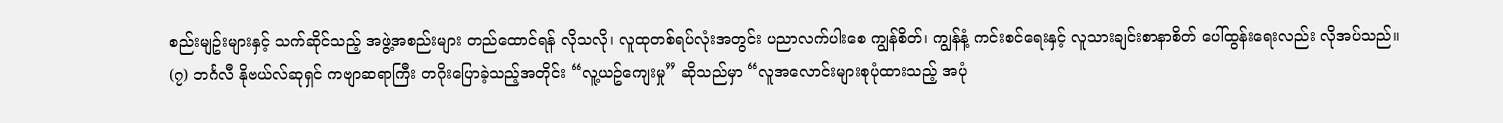စည်းမျဥ်းများနှင့် သက်ဆိုင်သည့် အဖွဲ့အစည်းများ တည်ထောင်ရန် လိုသလို၊ လူထုတစ်ရပ်လုံးအတွင်း ပညာလက်ပါးစေ ကျွန်စိတ်၊ ကျွန်နံ့ ကင်းစင်ရေးနှင့် လူသားချင်းစာနာစိတ် ပေါ်ထွန်းရေးလည်း လိုအပ်သည်။
(၇) ဘင်္ဂလီ နိုဗယ်လ်ဆုရှင် ကဗျာဆရာကြီး တဂိုးပြောခဲ့သည့်အတိုင်း “လူ့ယဥ်ကျေးမှု” ဆိုသည်မှာ “လူအလောင်းများစုပုံထားသည့် အပုံ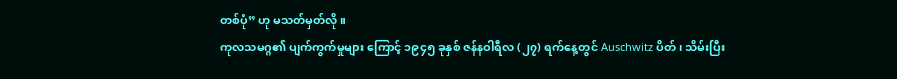တစ်ပုံ” ဟု မသတ်မှတ်လို ။
ကုလသမဂ္ဂ၏ ပျက်ကွက်မှုများ ကြောင့် ၁၉၄၅ ခုနှစ် ဇန်နဝါရီလ (၂၇) ရက်နေ့တွင် Auschwitz ပိတ်၊ သိမ်းပြီး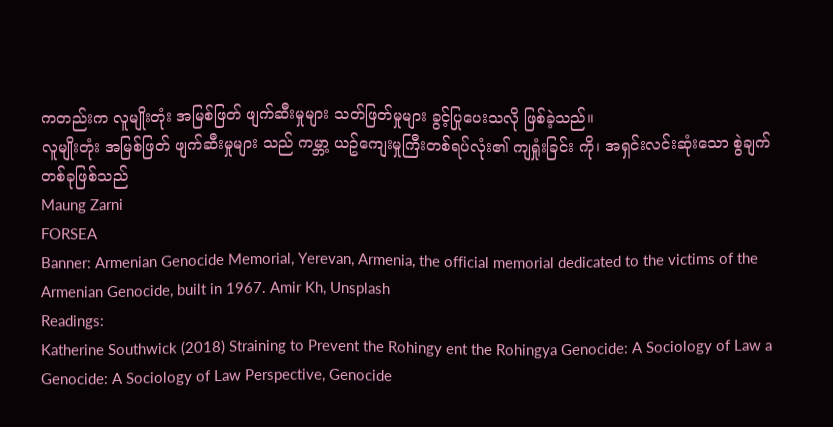ကတည်းက လူမျိုးတုံး အမြစ်ဖြတ် ဖျက်ဆီးမှုများ သတ်ဖြတ်မှုများ ခွင့်ပြုပေးသလို ဖြစ်ခဲ့သည်။
လူမျိုးတုံး အမြစ်ဖြတ် ဖျက်ဆီးမှုများ သည် ကမ္ဘာ့ ယဥ်ကျေးမှုကြီးတစ်ရပ်လုံး၏ ကျရှုံးခြင်း ကို၊ အရှင်းလင်းဆုံးသော စွဲချက်တစ်ခုဖြစ်သည်
Maung Zarni
FORSEA
Banner: Armenian Genocide Memorial, Yerevan, Armenia, the official memorial dedicated to the victims of the Armenian Genocide, built in 1967. Amir Kh, Unsplash
Readings:
Katherine Southwick (2018) Straining to Prevent the Rohingy ent the Rohingya Genocide: A Sociology of Law a Genocide: A Sociology of Law Perspective, Genocide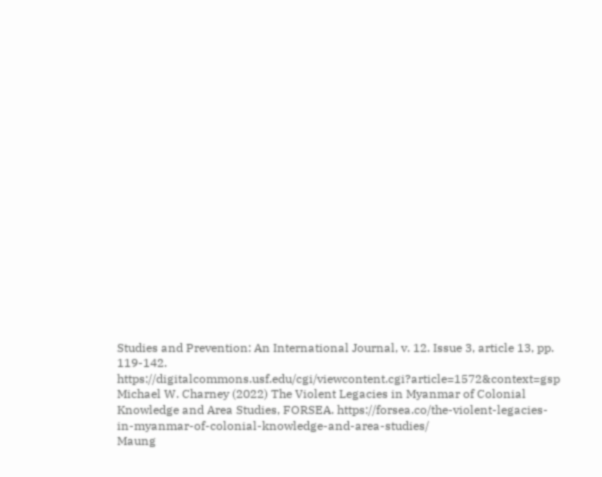Studies and Prevention: An International Journal, v. 12. Issue 3, article 13, pp. 119-142. https://digitalcommons.usf.edu/cgi/viewcontent.cgi?article=1572&context=gsp
Michael W. Charney (2022) The Violent Legacies in Myanmar of Colonial Knowledge and Area Studies, FORSEA. https://forsea.co/the-violent-legacies-in-myanmar-of-colonial-knowledge-and-area-studies/
Maung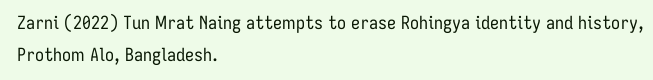Zarni (2022) Tun Mrat Naing attempts to erase Rohingya identity and history, Prothom Alo, Bangladesh.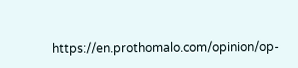https://en.prothomalo.com/opinion/op-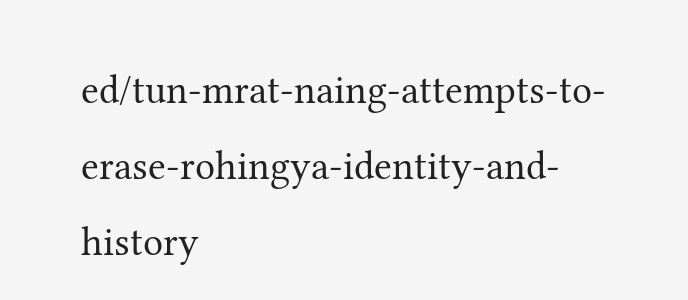ed/tun-mrat-naing-attempts-to-erase-rohingya-identity-and-history